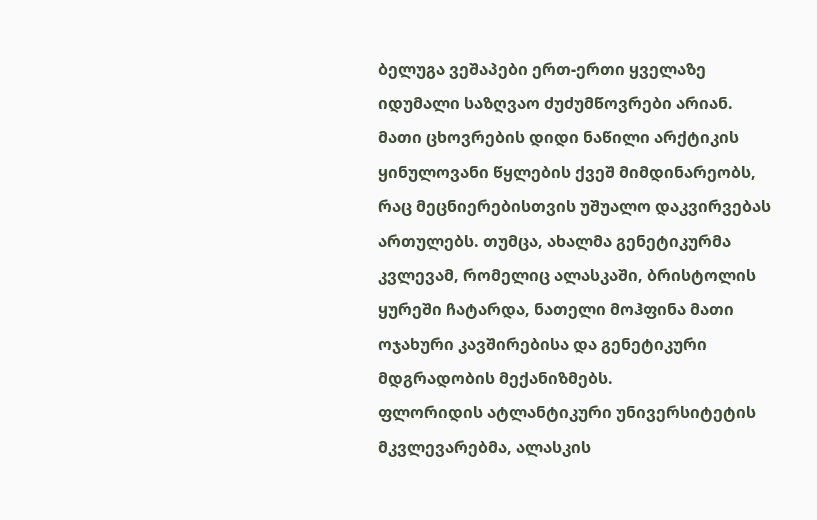ბელუგა ვეშაპები ერთ-ერთი ყველაზე იდუმალი საზღვაო ძუძუმწოვრები არიან. მათი ცხოვრების დიდი ნაწილი არქტიკის ყინულოვანი წყლების ქვეშ მიმდინარეობს, რაც მეცნიერებისთვის უშუალო დაკვირვებას ართულებს. თუმცა, ახალმა გენეტიკურმა კვლევამ, რომელიც ალასკაში, ბრისტოლის ყურეში ჩატარდა, ნათელი მოჰფინა მათი ოჯახური კავშირებისა და გენეტიკური მდგრადობის მექანიზმებს.
ფლორიდის ატლანტიკური უნივერსიტეტის მკვლევარებმა, ალასკის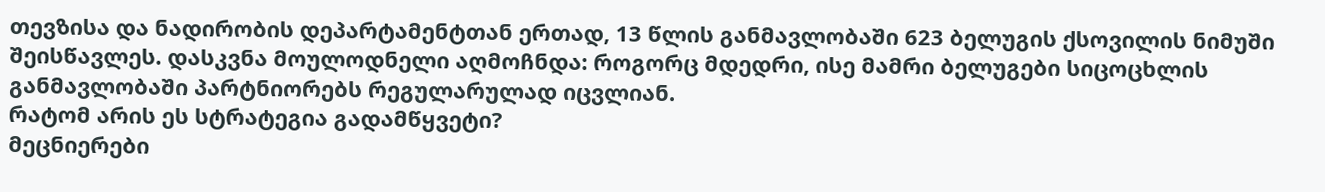თევზისა და ნადირობის დეპარტამენტთან ერთად, 13 წლის განმავლობაში 623 ბელუგის ქსოვილის ნიმუში შეისწავლეს. დასკვნა მოულოდნელი აღმოჩნდა: როგორც მდედრი, ისე მამრი ბელუგები სიცოცხლის განმავლობაში პარტნიორებს რეგულარულად იცვლიან.
რატომ არის ეს სტრატეგია გადამწყვეტი?
მეცნიერები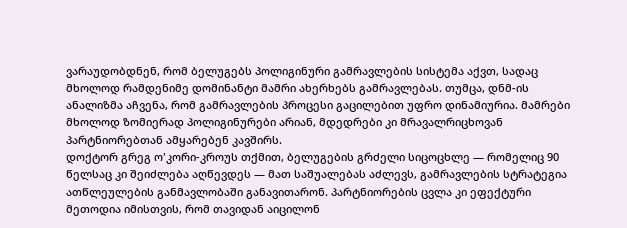ვარაუდობდნენ, რომ ბელუგებს პოლიგინური გამრავლების სისტემა აქვთ, სადაც მხოლოდ რამდენიმე დომინანტი მამრი ახერხებს გამრავლებას. თუმცა, დნმ-ის ანალიზმა აჩვენა, რომ გამრავლების პროცესი გაცილებით უფრო დინამიურია. მამრები მხოლოდ ზომიერად პოლიგინურები არიან, მდედრები კი მრავალრიცხოვან პარტნიორებთან ამყარებენ კავშირს.
დოქტორ გრეგ ო'კორი-კროუს თქმით, ბელუგების გრძელი სიცოცხლე — რომელიც 90 წელსაც კი შეიძლება აღწევდეს — მათ საშუალებას აძლევს, გამრავლების სტრატეგია ათწლეულების განმავლობაში განავითარონ. პარტნიორების ცვლა კი ეფექტური მეთოდია იმისთვის, რომ თავიდან აიცილონ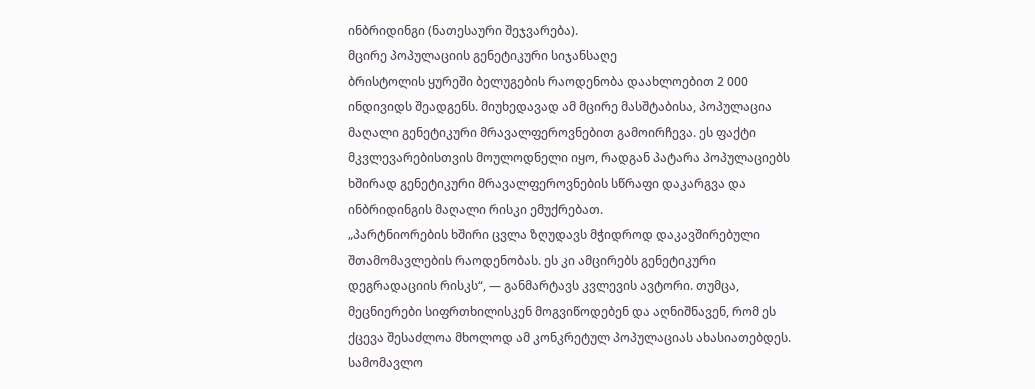ინბრიდინგი (ნათესაური შეჯვარება).
მცირე პოპულაციის გენეტიკური სიჯანსაღე
ბრისტოლის ყურეში ბელუგების რაოდენობა დაახლოებით 2 000 ინდივიდს შეადგენს. მიუხედავად ამ მცირე მასშტაბისა, პოპულაცია მაღალი გენეტიკური მრავალფეროვნებით გამოირჩევა. ეს ფაქტი მკვლევარებისთვის მოულოდნელი იყო, რადგან პატარა პოპულაციებს ხშირად გენეტიკური მრავალფეროვნების სწრაფი დაკარგვა და ინბრიდინგის მაღალი რისკი ემუქრებათ.
„პარტნიორების ხშირი ცვლა ზღუდავს მჭიდროდ დაკავშირებული შთამომავლების რაოდენობას. ეს კი ამცირებს გენეტიკური დეგრადაციის რისკს“, — განმარტავს კვლევის ავტორი. თუმცა, მეცნიერები სიფრთხილისკენ მოგვიწოდებენ და აღნიშნავენ, რომ ეს ქცევა შესაძლოა მხოლოდ ამ კონკრეტულ პოპულაციას ახასიათებდეს.
სამომავლო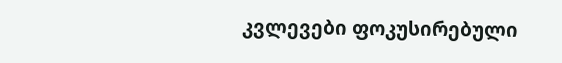კვლევები ფოკუსირებული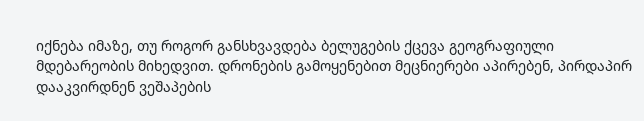იქნება იმაზე, თუ როგორ განსხვავდება ბელუგების ქცევა გეოგრაფიული მდებარეობის მიხედვით. დრონების გამოყენებით მეცნიერები აპირებენ, პირდაპირ დააკვირდნენ ვეშაპების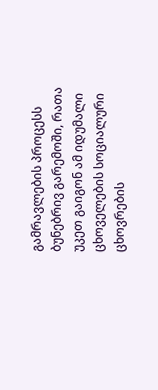გამრავლების პროცესს ბუნებრივ გარემოში, რათა უკეთ გაიგონ ამ იდუმალი ცხოველების სოციალური ცხოვრების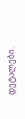დეტალები.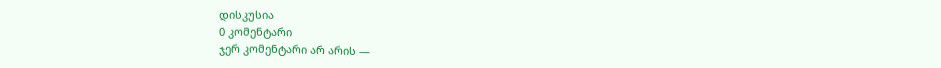დისკუსია
0 კომენტარი
ჯერ კომენტარი არ არის —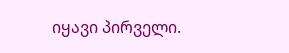იყავი პირველი.